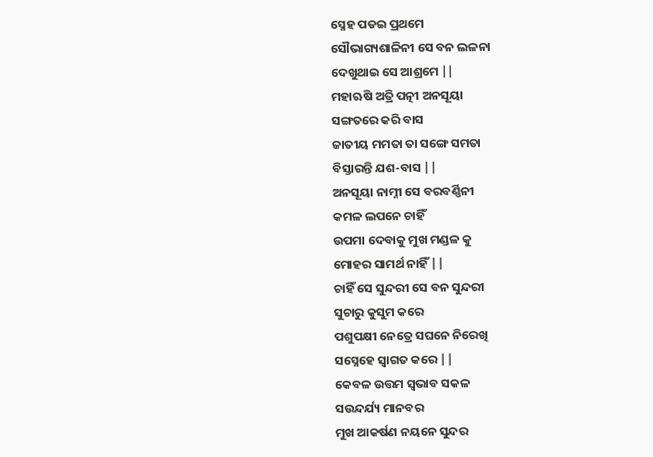ସ୍ନେହ ପଡଇ ପ୍ରଥମେ
ସୌଭାଗ୍ୟଶାଳିନୀ ସେ ବନ ଲଳନା
ଦେଖୁଥାଇ ସେ ଆଶ୍ରମେ ||
ମହାଋଷି ଅତ୍ରି ପତ୍ନୀ ଅନସୂୟା
ସଙ୍ଗତରେ କରି ବାସ
ଜାତୀୟ ମମତା ତା ସଙ୍ଗେ ସମତା
ବିସ୍ତାରନ୍ତି ଯଶ-ବାସ ||
ଅନସୂୟା ନାମ୍ନୀ ସେ ବରବର୍ଣ୍ଣିନୀ
କମଳ ଲପନେ ଚାହିଁ
ଉପମା ଦେବାକୁ ମୁଖ ମଣ୍ଡଳ କୁ
ମୋହର ସାମର୍ଥ ନାହିଁ ||
ଚାହିଁ ସେ ସୁନ୍ଦରୀ ସେ ବନ ସୁନ୍ଦରୀ
ସୁଚାରୁ କୁସୁମ କରେ
ପଶୁପକ୍ଷୀ ନେତ୍ରେ ସଘନେ ନିରେଖି
ସସ୍ନେହେ ସ୍ୱାଗତ କରେ ||
କେବଳ ଉତ୍ତମ ସ୍ୱଭାବ ସକଳ
ସଉନ୍ଦର୍ଯ୍ୟ ମାନବର
ମୁଖ ଆକର୍ଷଣ ନୟନେ ସୁନ୍ଦର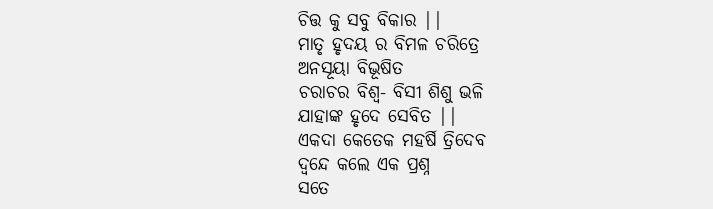ଚିତ୍ତ କୁ ସବୁ ବିକାର ||
ମାତୃ ହୃଦୟ ର ବିମଳ ଚରିତ୍ରେ
ଅନସୂୟା ବିଭୂଷିତ
ଚରାଚର ବିଶ୍ୱ- ବିସୀ ଶିଶୁ ଭଳି
ଯାହାଙ୍କ ହୃଦେ ସେବିତ ||
ଏକଦା କେତେକ ମହର୍ଷି ତ୍ରିଦେବ
ଦ୍ୱନ୍ଦେ କଲେ ଏକ ପ୍ରଶ୍ନ
ସତେ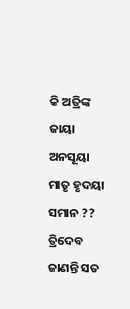କି ଅତ୍ରିଙ୍କ ଜାୟା ଅନସୂୟା
ମାତୃ ହୃଦୟା ସମାନ ??
ତ୍ରିଦେବ ଜାଣନ୍ତି ସତ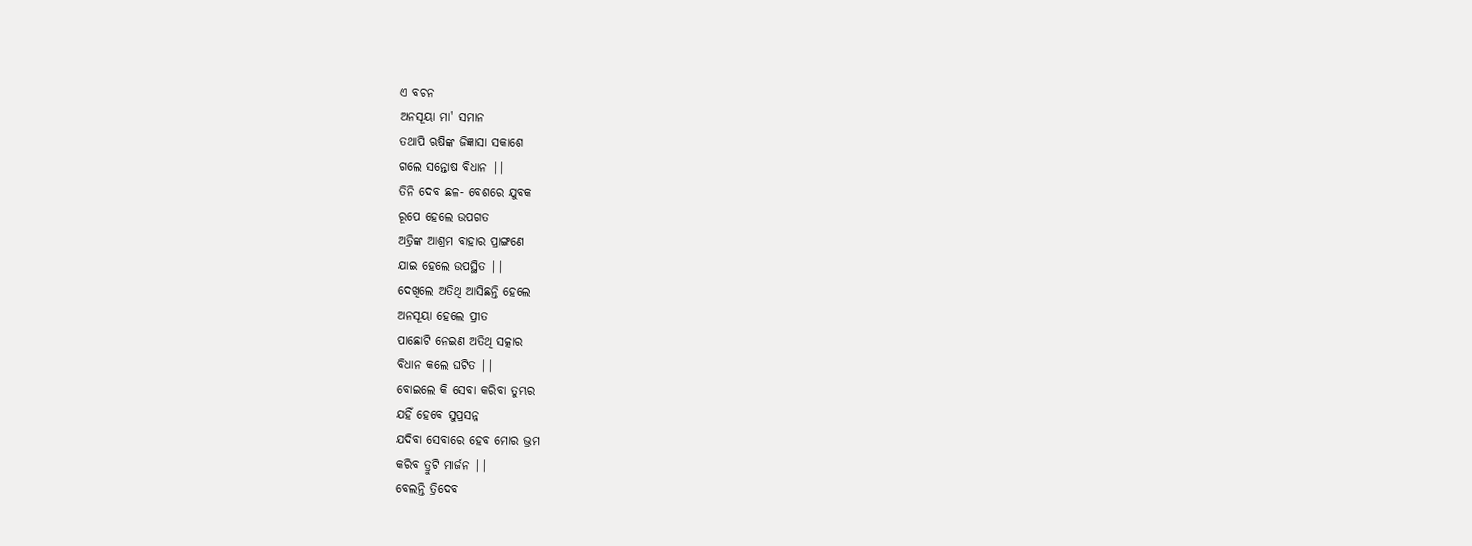ଏ ବଚନ
ଅନସୂୟା ମା' ସମାନ
ତଥାପି ଋଷିଙ୍କ ଜିଜ୍ଞାସା ସକାଶେ
ଗଲେ ସନ୍ତୋଷ ବିଧାନ ||
ତିନି ଦେବ ଛଳ- ବେଶରେ ଯୁବକ
ରୂପେ ହେଲେ ଉପଗତ
ଅତ୍ରିଙ୍କ ଆଶ୍ରମ ବାହାର ପ୍ରାଙ୍ଗଣେ
ଯାଇ ହେଲେ ଉପସ୍ଥିତ ||
ଦେଖିଲେ ଅତିଥି ଆସିଛନ୍ତି ହେଲେ
ଅନସୂୟା ହେଲେ ପ୍ରୀତ
ପାଛୋଟି ନେଇଣ ଅତିଥି ସତ୍କାର
ବିଧାନ କଲେ ଘଟିତ ||
ବୋଇଲେ କି ସେବା କରିବା ତୁମ୍ଭର
ଯହିଁ ହେବେ ସୁପ୍ରସନ୍ନ
ଯଦିବା ସେବାରେ ହେବ ମୋର ଭ୍ରମ
କରିବ ତ୍ରୁଟି ମାର୍ଜନ ||
ବେଲନ୍ତି ତ୍ରିଦେବ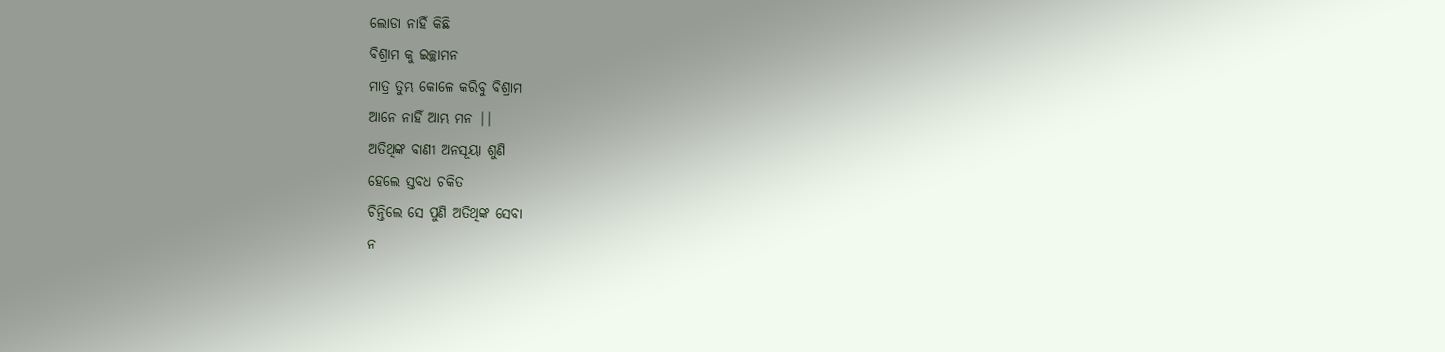ଲୋଡା ନାହିଁ କିଛି
ବିଶ୍ରାମ କୁ ଇଚ୍ଛାମନ
ମାତ୍ର ତୁମ୍ଭ କୋଳେ କରିବୁ ବିଶ୍ରାମ
ଆନେ ନାହିଁ ଆମ୍ଭ ମନ ||
ଅତିଥିଙ୍କ ବାଣୀ ଅନସୂୟା ଶୁଣି
ହେଲେ ସ୍ତବଧ ଚକିତ
ଚିନ୍ତିଲେ ସେ ପୁଣି ଅତିଥିଙ୍କ ସେବା
ନ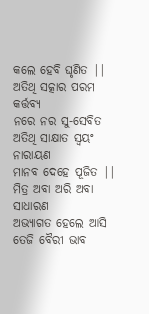କଲେ ହେବି ଘୃଣିତ ||
ଅତିଥି ସତ୍କାର ପରମ କର୍ତ୍ତବ୍ୟ
ନରେ ନର ସୁ-ସେବିତ
ଅତିଥି ସାକ୍ଷାତ ସ୍ୱୟଂ ନାରାୟଣ
ମାନବ ଦେହେ ପୂଜିତ ||
ମିତ୍ର ଅବା ଅରି ଅବା ସାଧାରଣ
ଅଭ୍ୟାଗତ ହେଲେ ଆସି
ତେଜି ବୈରୀ ଭାବ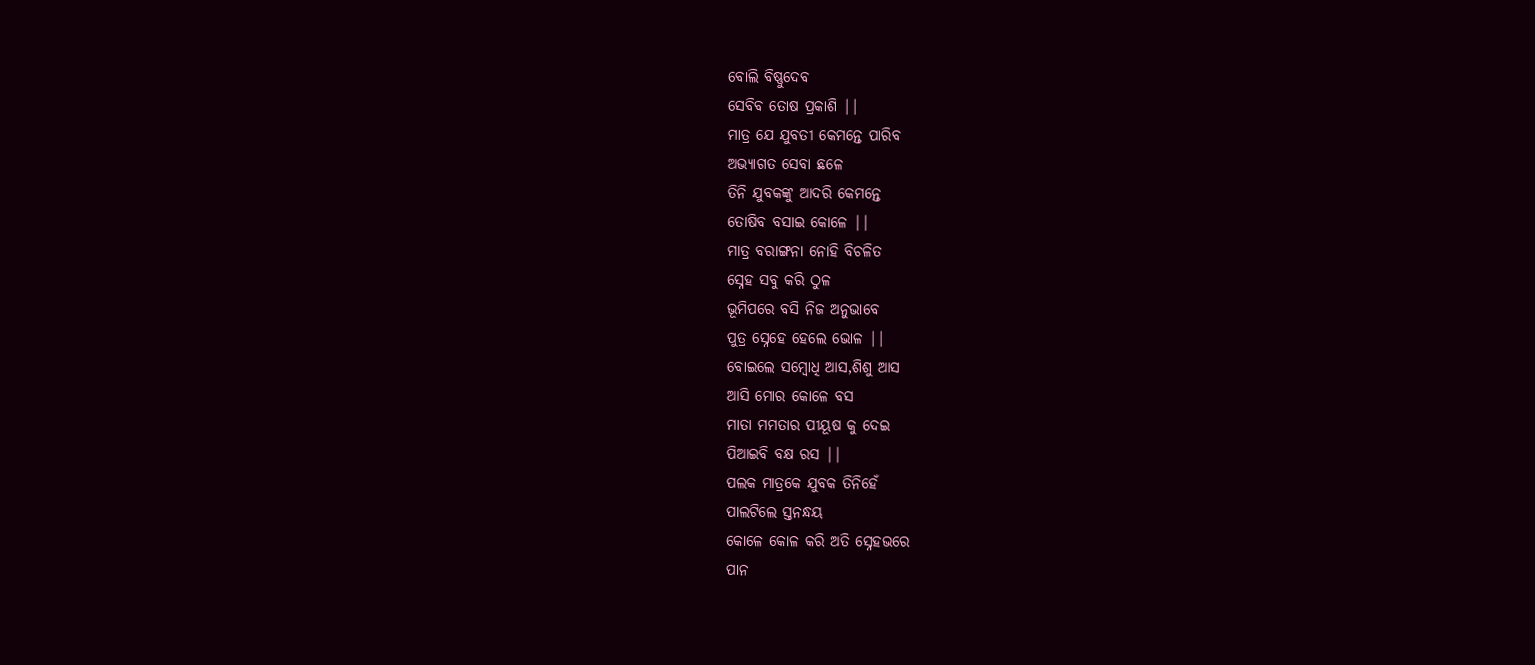ବୋଲି ବିଷ୍ଣୁଦେବ
ସେବିବ ତୋଷ ପ୍ରକାଶି ||
ମାତ୍ର ଯେ ଯୁବତୀ କେମନ୍ତେ ପାରିବ
ଅଭ୍ୟାଗତ ସେବା ଛଳେ
ତିନି ଯୁବକଙ୍କୁ ଆଦରି କେମନ୍ତେ
ତୋଷିବ ବସାଇ କୋଳେ ||
ମାତ୍ର ବରାଙ୍ଗନା ନୋହି ବିଚଳିତ
ସ୍ନେହ ସବୁ କରି ଠୁଳ
ଭୂମିପରେ ବସି ନିଜ ଅନୁଭାବେ
ପୁତ୍ର ସ୍ନେହେ ହେଲେ ଭୋଳ ||
ବୋଇଲେ ସମ୍ବୋଧି ଆସ,ଶିଶୁ ଆସ
ଆସି ମୋର କୋଳେ ବସ
ମାତା ମମତାର ପୀୟୂଷ କୁ ଦେଇ
ପିଆଇବି ବକ୍ଷ ରସ ||
ପଲକ ମାତ୍ରକେ ଯୁବକ ତିନିହେଁ
ପାଲଟିଲେ ସ୍ତନନ୍ଧୟ
କୋଳେ କୋଳ କରି ଅତି ସ୍ନେହଭରେ
ପାନ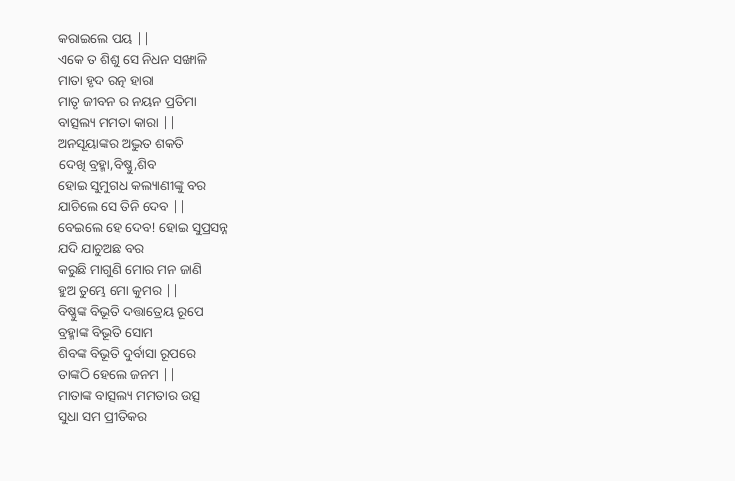କରାଇଲେ ପୟ ||
ଏକେ ତ ଶିଶୁ ସେ ନିଧନ ସଙ୍ଖାଳି
ମାତା ହୃଦ ରତ୍ନ ହାରା
ମାତୃ ଜୀବନ ର ନୟନ ପ୍ରତିମା
ବାତ୍ସଲ୍ୟ ମମତା କାରା ||
ଅନସୂୟାଙ୍କର ଅଦ୍ଭୁତ ଶକତି
ଦେଖି ବ୍ରହ୍ମା,ବିଷ୍ଣୁ,ଶିବ
ହୋଇ ସୁମୁଗଧ କଲ୍ୟାଣୀଙ୍କୁ ବର
ଯାଚିଲେ ସେ ତିନି ଦେବ ||
ବେଇଲେ ହେ ଦେବ! ହୋଇ ସୁପ୍ରସନ୍ନ
ଯଦି ଯାଚୁଅଛ ବର
କରୁଛି ମାଗୁଣି ମୋର ମନ ଜାଣି
ହୁଅ ତୁମ୍ଭେ ମୋ କୁମର ||
ବିଷ୍ଣୁଙ୍କ ବିଭୂତି ଦତ୍ତାତ୍ରେୟ ରୂପେ
ବ୍ରହ୍ମାଙ୍କ ବିଭୂତି ସୋମ
ଶିବଙ୍କ ବିଭୂତି ଦୁର୍ବାସା ରୂପରେ
ତାଙ୍କଠି ହେଲେ ଜନମ ||
ମାତାଙ୍କ ବାତ୍ସଲ୍ୟ ମମତାର ଉତ୍ସ
ସୁଧା ସମ ପ୍ରୀତିକର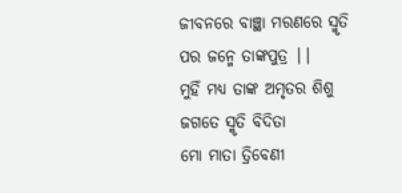ଜୀବନରେ ବାଞ୍ଛା ମରଣରେ ସ୍ମୃତି
ପର ଜନ୍ମେ ତାଙ୍କପୁତ୍ର ||
ମୁହିଁ ମଧ୍ୟ ତାଙ୍କ ଅମୃତର ଶିଶୁ
ଜଗତେ ସ୍ମୃତି ବିଦିତା
ମୋ ମାତା ତ୍ରିବେଣୀ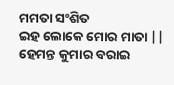ମମତା ସଂଶିତ
ଇହ ଲୋକେ ମୋର ମାତା ||
ହେମନ୍ତ କୁମାର ବରାଇ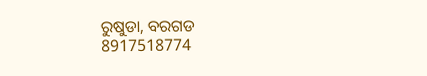ରୁଷୁଡା, ବରଗଡ
8917518774